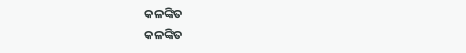କଳଙ୍କିତ
କଳଙ୍କିତ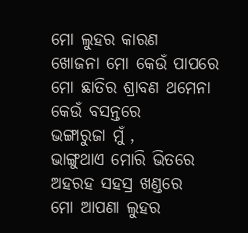ମୋ ଲୁହର କାରଣ
ଖୋଜନା ମୋ କେଉଁ ପାପରେ
ମୋ ଛାତିର ଶ୍ରାବଣ ଥମେନା
କେଉଁ ବସନ୍ତରେ
ଭଙ୍ଗାରୁଜା ମୁଁ ,
ଭାଙ୍ଗୁଥାଏ ମୋରି ଭିତରେ
ଅହରହ ସହସ୍ର ଖଣ୍ଡରେ
ମୋ ଆପଣା ଲୁହର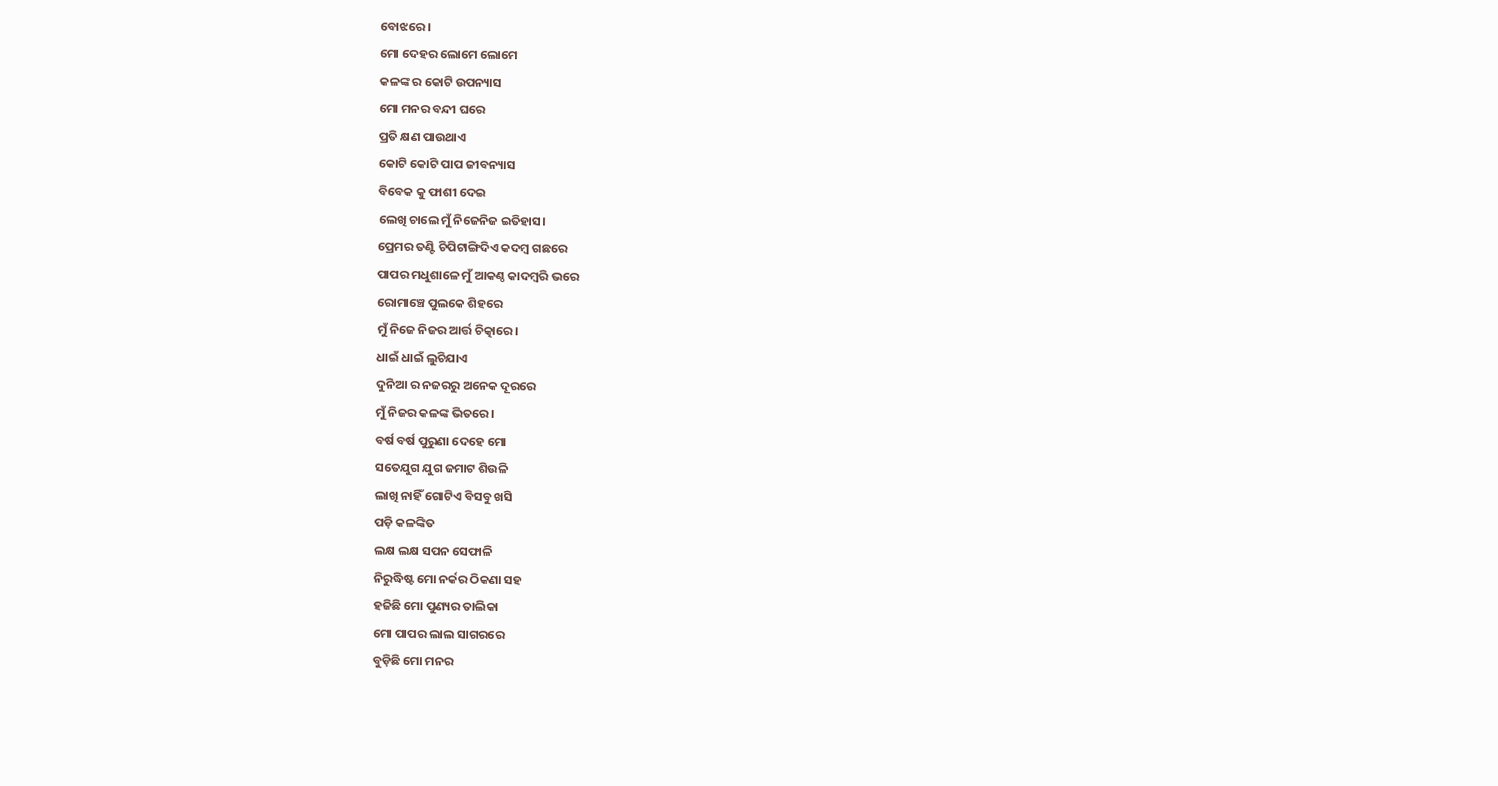ବୋଝରେ।
ମୋ ଦେହର ଲୋମେ ଲୋମେ
କଳଙ୍କ ର କୋଟି ଉପନ୍ୟାସ
ମୋ ମନର ବନ୍ଦୀ ଘରେ
ପ୍ରତି କ୍ଷଣ ପାଉଥାଏ
କୋଟି କୋଟି ପାପ ଜୀବନ୍ୟାସ
ବିବେକ କୁ ଫାଶୀ ଦେଇ
ଲେଖି ଚାଲେ ମୁଁ ନିଜେନିଜ ଇତିହାସ।
ପ୍ରେମର ତଣ୍ଟି ଚିପିଟାଙ୍ଗିଦିଏ କଦମ୍ବ ଗଛରେ
ପାପର ମଧୁଶାଳେ ମୁଁ ଆକଣ୍ଠ କାଦମ୍ବରି ଭରେ
ରୋମାଞ୍ଚେ ପୁଲକେ ଶିହରେ
ମୁଁ ନିଜେ ନିଜର ଆର୍ତ୍ତ ଚିତ୍କାରେ।
ଧାଇଁ ଧାଇଁ ଲୁଚିଯାଏ
ଦୁନିଆ ର ନଜରରୁ ଅନେକ ଦୂରରେ
ମୁଁ ନିଜର କଳଙ୍କ ଭିତରେ।
ବର୍ଷ ବର୍ଷ ପୁରୁଣା ଦେହେ ମୋ
ସତେଯୁଗ ଯୁଗ ଜମାଟ ଶିଉଳି
ଲାଖି ନାହିଁ ଗୋଟିଏ ବିସବୁ ଖସି
ପଡ଼ି କଳଙ୍କିତ
ଲକ୍ଷ ଲକ୍ଷ ସପନ ସେଫାଳି
ନିରୁଦ୍ଧିଷ୍ଟ ମୋ ନର୍କର ଠିକଣା ସହ
ହଜିଛି ମୋ ପୁଣ୍ୟର ତାଲିକା
ମୋ ପାପର ଲାଲ ସାଗରରେ
ବୁଡ଼ିଛି ମୋ ମନର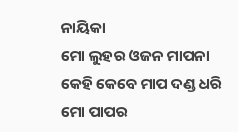ନାୟିକା
ମୋ ଲୁହର ଓଜନ ମାପନା
କେହି କେବେ ମାପ ଦଣ୍ଡ ଧରି
ମୋ ପାପର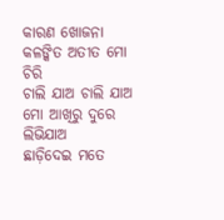କାରଣ ଖୋଜନା
କଳଙ୍କିତ ଅତୀତ ମୋ ଚିରି
ଚାଲି ଯାଅ ଚାଲି ଯାଅ ମୋ ଆଖିରୁ ଦୁରେ ଲିଭିଯାଅ
ଛାଡ଼ିଦେଇ ମତେ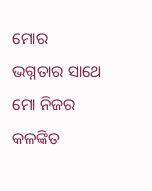ମୋର
ଭଗ୍ନତାର ସାଥେ
ମୋ ନିଜର କଳଙ୍କିତ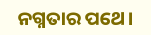ନଗ୍ନତାର ପଥେ।